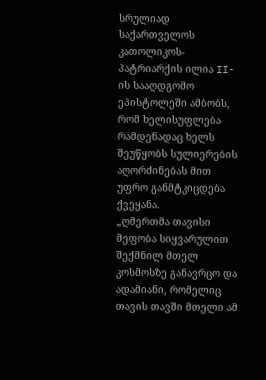სრულიად საქართველოს კათოლიკოს-პატრიარქის ილია II-ის სააღდგომო ეპისტოლეში ამბობს, რომ ხელისუფლება რამდენადაც ხელს შეუწყობს სულიერების აღორძინებას მით უფრო განმტკიცდება ქვეყანა.
„ღმერთმა თავისი მეფობა სიყვარულით შექმნილ მთელ კოსმოსზე განავრცო და ადამიანი, რომელიც თავის თავში მთელი ამ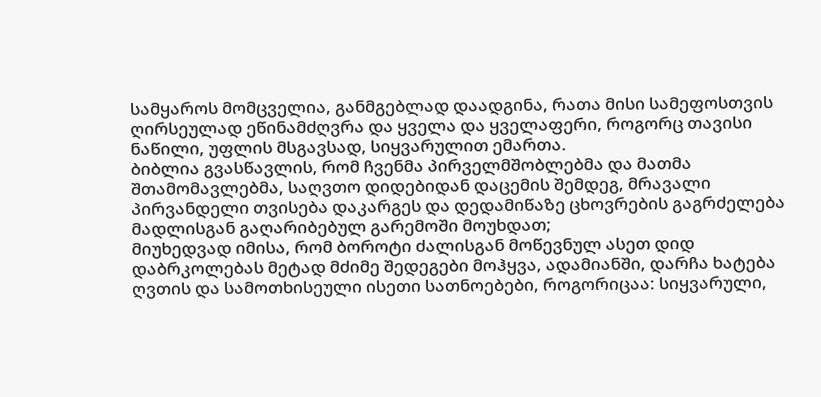სამყაროს მომცველია, განმგებლად დაადგინა, რათა მისი სამეფოსთვის ღირსეულად ეწინამძღვრა და ყველა და ყველაფერი, როგორც თავისი ნაწილი, უფლის მსგავსად, სიყვარულით ემართა.
ბიბლია გვასწავლის, რომ ჩვენმა პირველმშობლებმა და მათმა შთამომავლებმა, საღვთო დიდებიდან დაცემის შემდეგ, მრავალი პირვანდელი თვისება დაკარგეს და დედამიწაზე ცხოვრების გაგრძელება მადლისგან გაღარიბებულ გარემოში მოუხდათ;
მიუხედვად იმისა, რომ ბოროტი ძალისგან მოწევნულ ასეთ დიდ დაბრკოლებას მეტად მძიმე შედეგები მოჰყვა, ადამიანში, დარჩა ხატება ღვთის და სამოთხისეული ისეთი სათნოებები, როგორიცაა: სიყვარული,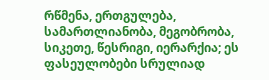რწმენა, ერთგულება, სამართლიანობა, მეგობრობა, სიკეთე, წესრიგი, იერარქია; ეს ფასეულობები სრულიად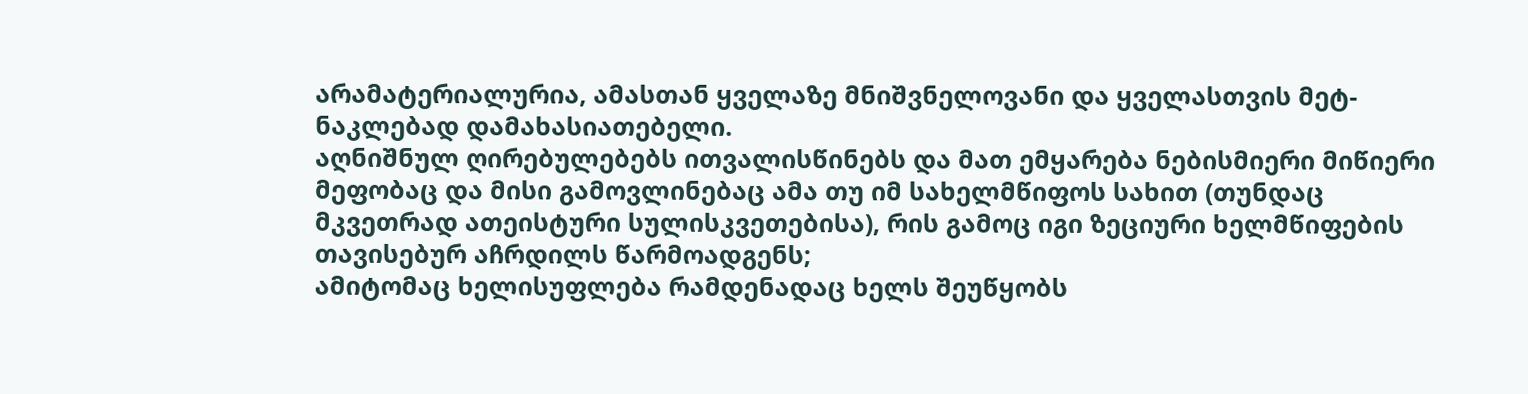არამატერიალურია, ამასთან ყველაზე მნიშვნელოვანი და ყველასთვის მეტ-ნაკლებად დამახასიათებელი.
აღნიშნულ ღირებულებებს ითვალისწინებს და მათ ემყარება ნებისმიერი მიწიერი მეფობაც და მისი გამოვლინებაც ამა თუ იმ სახელმწიფოს სახით (თუნდაც მკვეთრად ათეისტური სულისკვეთებისა), რის გამოც იგი ზეციური ხელმწიფების თავისებურ აჩრდილს წარმოადგენს;
ამიტომაც ხელისუფლება რამდენადაც ხელს შეუწყობს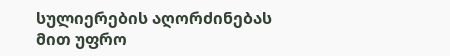სულიერების აღორძინებას მით უფრო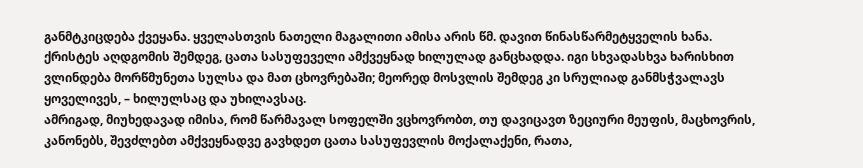განმტკიცდება ქვეყანა. ყველასთვის ნათელი მაგალითი ამისა არის წმ. დავით წინასწარმეტყველის ხანა.
ქრისტეს აღდგომის შემდეგ, ცათა სასუფეველი ამქვეყნად ხილულად განცხადდა. იგი სხვადასხვა ხარისხით ვლინდება მორწმუნეთა სულსა და მათ ცხოვრებაში; მეორედ მოსვლის შემდეგ კი სრულიად განმსჭვალავს ყოველივეს, – ხილულსაც და უხილავსაც.
ამრიგად, მიუხედავად იმისა, რომ წარმავალ სოფელში ვცხოვრობთ, თუ დავიცავთ ზეციური მეუფის, მაცხოვრის, კანონებს, შევძლებთ ამქვეყნადვე გავხდეთ ცათა სასუფევლის მოქალაქენი, რათა,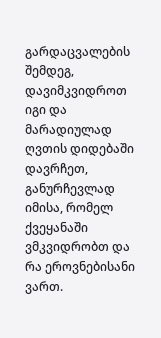გარდაცვალების შემდეგ, დავიმკვიდროთ იგი და მარადიულად ღვთის დიდებაში დავრჩეთ, განურჩევლად იმისა, რომელ ქვეყანაში ვმკვიდრობთ და რა ეროვნებისანი ვართ.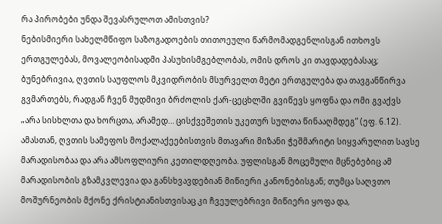რა პირობები უნდა შევასრულოთ ამისთვის?
ნებისმიერი სახელმწიფო საზოგადოების თითოეული წარმომადგენლისგან ითხოვს ერთგულებას, მოვალეობისადმი პასუხისმგებლობას, ომის დროს კი თავდადებასაც;
ბუნებრივია, ღვთის საუფლოს მკვიდრობის მსურველთ მეტი ერთგულება და თავგანწირვა გვმართებს, რადგან ჩვენ მუდმივი ბრძოლის ქარ-ცეცხლში გვიწევს ყოფნა და ომი გვაქვს „არა სისხლთა და ხორცთა, არამედ… ცისქვეშეთის უკეთურ სულთა წინააღმდეგ“ (ეფ. 6.12).
ამასთან, ღვთის სამეფოს მოქალაქეებისთვის მთავარი მიზანი ჭეშმარიტი სიყვარულით სავსე მარადისობაა და არა ამსოფლიური კეთილდღეობა. უფლისგან მოცემული მცნებებიც ამ მარადისობის გზამკვლევია და განსხვავდებიან მიწიერი კანონებისგან; თუმცა საღვთო მოშურნეობის მქონე ქრისტიანისთვისაც კი ჩვეულებრივი მიწიერი ყოფა და,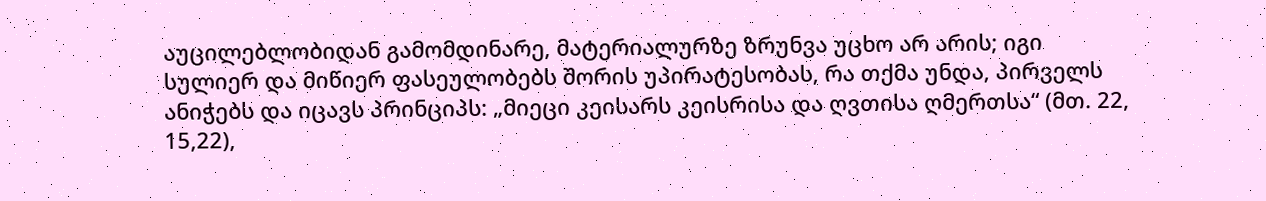აუცილებლობიდან გამომდინარე, მატერიალურზე ზრუნვა უცხო არ არის; იგი სულიერ და მიწიერ ფასეულობებს შორის უპირატესობას, რა თქმა უნდა, პირველს ანიჭებს და იცავს პრინციპს: „მიეცი კეისარს კეისრისა და ღვთისა ღმერთსა“ (მთ. 22, 15,22),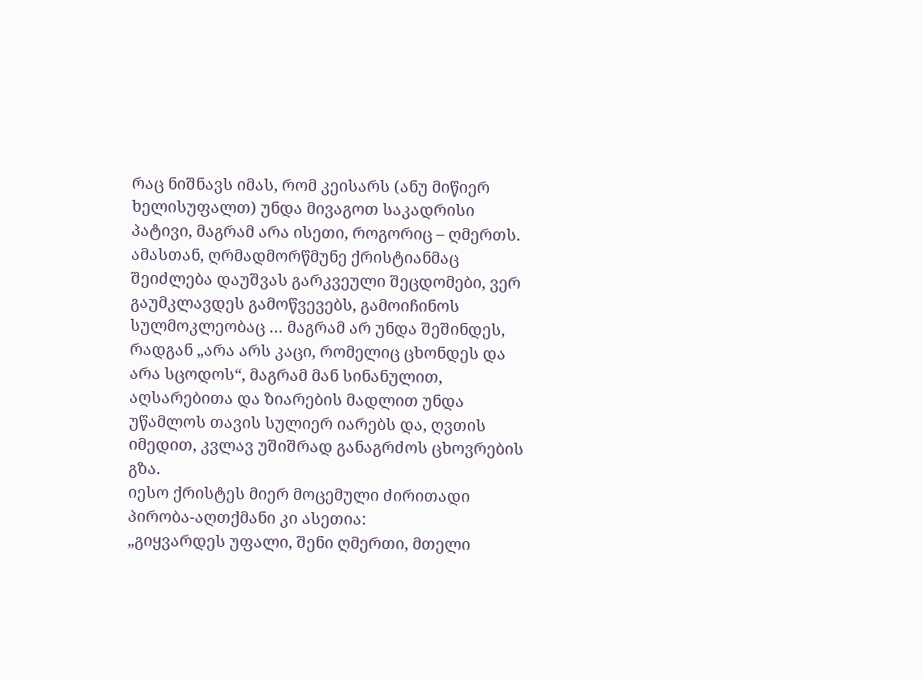რაც ნიშნავს იმას, რომ კეისარს (ანუ მიწიერ ხელისუფალთ) უნდა მივაგოთ საკადრისი პატივი, მაგრამ არა ისეთი, როგორიც – ღმერთს.
ამასთან, ღრმადმორწმუნე ქრისტიანმაც შეიძლება დაუშვას გარკვეული შეცდომები, ვერ გაუმკლავდეს გამოწვევებს, გამოიჩინოს სულმოკლეობაც … მაგრამ არ უნდა შეშინდეს, რადგან „არა არს კაცი, რომელიც ცხონდეს და არა სცოდოს“, მაგრამ მან სინანულით, აღსარებითა და ზიარების მადლით უნდა უწამლოს თავის სულიერ იარებს და, ღვთის იმედით, კვლავ უშიშრად განაგრძოს ცხოვრების გზა.
იესო ქრისტეს მიერ მოცემული ძირითადი პირობა-აღთქმანი კი ასეთია:
„გიყვარდეს უფალი, შენი ღმერთი, მთელი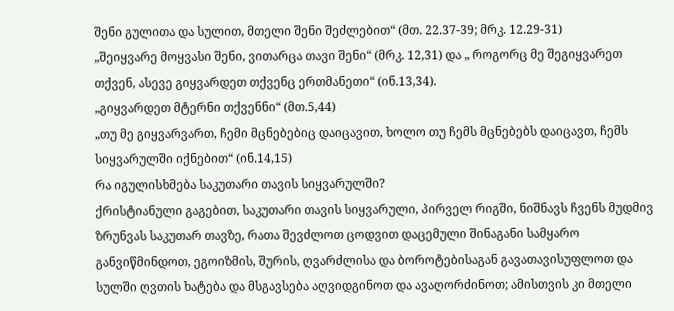შენი გულითა და სულით, მთელი შენი შეძლებით“ (მთ. 22.37-39; მრკ. 12.29-31)
„შეიყვარე მოყვასი შენი, ვითარცა თავი შენი“ (მრკ. 12,31) და „ როგორც მე შეგიყვარეთ თქვენ, ასევე გიყვარდეთ თქვენც ერთმანეთი“ (ინ.13,34).
„გიყვარდეთ მტერნი თქვენნი“ (მთ.5,44)
„თუ მე გიყვარვართ, ჩემი მცნებებიც დაიცავით, ხოლო თუ ჩემს მცნებებს დაიცავთ, ჩემს სიყვარულში იქნებით“ (ინ.14,15)
რა იგულისხმება საკუთარი თავის სიყვარულში?
ქრისტიანული გაგებით, საკუთარი თავის სიყვარული, პირველ რიგში, ნიშნავს ჩვენს მუდმივ ზრუნვას საკუთარ თავზე, რათა შევძლოთ ცოდვით დაცემული შინაგანი სამყარო განვიწმინდოთ, ეგოიზმის, შურის, ღვარძლისა და ბოროტებისაგან გავათავისუფლოთ და სულში ღვთის ხატება და მსგავსება აღვიდგინოთ და ავაღორძინოთ; ამისთვის კი მთელი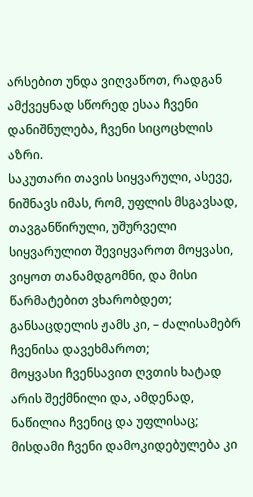არსებით უნდა ვიღვაწოთ, რადგან ამქვეყნად სწორედ ესაა ჩვენი დანიშნულება, ჩვენი სიცოცხლის აზრი.
საკუთარი თავის სიყვარული, ასევე, ნიშნავს იმას, რომ, უფლის მსგავსად, თავგანწირული, უშურველი სიყვარულით შევიყვაროთ მოყვასი, ვიყოთ თანამდგომნი, და მისი წარმატებით ვხარობდეთ; განსაცდელის ჟამს კი, – ძალისამებრ ჩვენისა დავეხმაროთ;
მოყვასი ჩვენსავით ღვთის ხატად არის შექმნილი და, ამდენად, ნაწილია ჩვენიც და უფლისაც; მისდამი ჩვენი დამოკიდებულება კი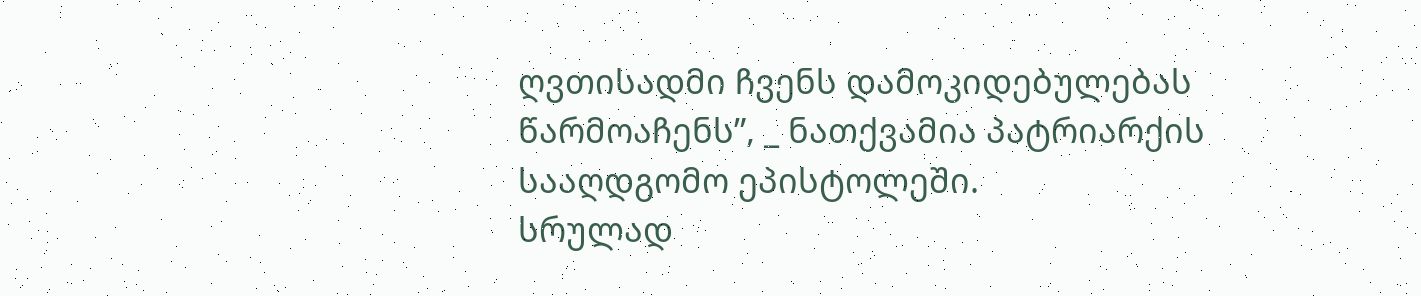ღვთისადმი ჩვენს დამოკიდებულებას წარმოაჩენს”, _ ნათქვამია პატრიარქის სააღდგომო ეპისტოლეში.
სრულად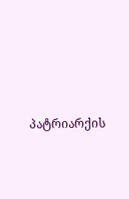პატრიარქის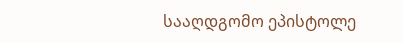სააღდგომო ეპისტოლე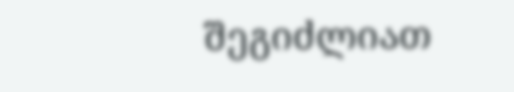შეგიძლიათ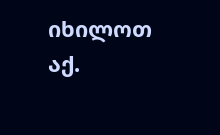იხილოთ აქ.